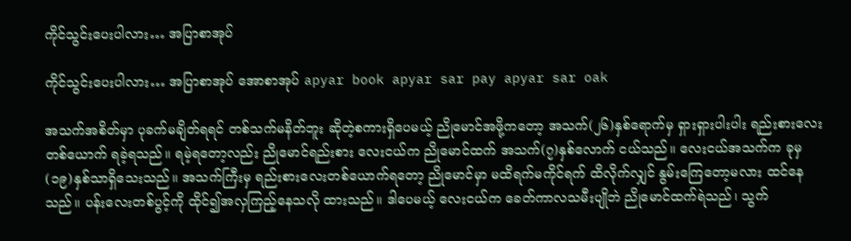ကိုင်သွင်းပေးပါလား… အပြာစာအုပ်

ကိုင်သွင်းပေးပါလား… အပြာစာအုပ် အောစာအုပ် apyar book apyar sar pay apyar sar oak

အသက်အစိတ်မှာ ပုခက်မချိတ်ရရင် တစ်သက်မနိတ်ဘူး ဆိုတဲ့စကားရှိပေမယ့် ညိုမောင်အဖို့ကတော့ အသက်(၂၆)နှစ်ရောက်မှ ရှားရှားပါးပါး ရည်းစားလေးတစ်ယောက် ရခဲ့ရသည်။ ရမဲ့ရတော့လည်း ညိုမောင်ရည်းစား လေးငယ်က ညိုမောင်ထက် အသက်(၇)နှစ်လောက် ငယ်သည်။ လေးငယ်အသက်က ခုမှ (၁၉)နှစ်သာရှိသေးသည်။ အသက်ကြီးမှ ရည်းစားလေးတစ်ယောက်ရတော့ ညိုမောင်မှာ မထိရက်မကိုင်ရက် ထိလိုက်လျှင် နွမ်းကြေတော့မလား ထင်နေသည်။ ပန်းလေးတစ်ပွင့်ကို ထိုင်၍အလှကြည့်နေသလို ထားသည်။ ဒါပေမယ့် လေးငယ်က ခေတ်ကာလသမီးပျိုဘဲ ညိုမောင်ထက်ရဲသည်၊ သွက်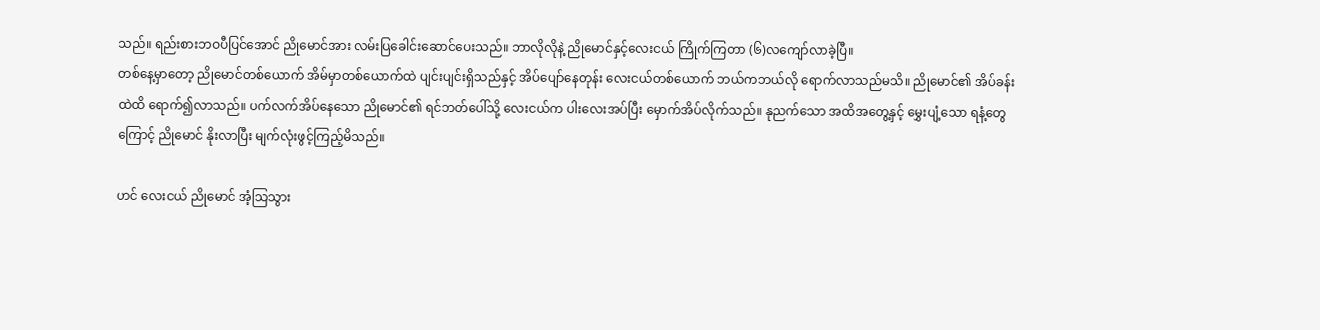သည်။ ရည်းစားဘဝပီပြင်အောင် ညိုမောင်အား လမ်းပြခေါင်းဆောင်ပေးသည်။ ဘာလိုလိုနဲ့ ညိုမောင်နှင့်လေးငယ် ကြိုက်ကြတာ (၆)လကျော်လာခဲ့ပြီ။
တစ်နေ့မှာတော့ ညိုမောင်တစ်ယောက် အိမ်မှာတစ်ယောက်ထဲ ပျင်းပျင်းရှိသည်နှင့် အိပ်ပျော်နေတုန်း လေးငယ်တစ်ယောက် ဘယ်ကဘယ်လို ရောက်လာသည်မသိ။ ညိုမောင်၏ အိပ်ခန်းထဲထိ ရောက်၍လာသည်။ ပက်လက်အိပ်နေသော ညိုမောင်၏ ရင်ဘတ်ပေါ်သို့ လေးငယ်က ပါးလေးအပ်ပြီး မှောက်အိပ်လိုက်သည်။ နုညက်သော အထိအတွေ့နှင့် မွှေးပျံ့သော ရနံ့တွေကြောင့် ညိုမောင် နိုးလာပြီး မျက်လုံးဖွင့်ကြည့်မိသည်။

ဟင် လေးငယ် ညိုမောင် အံ့သြသွား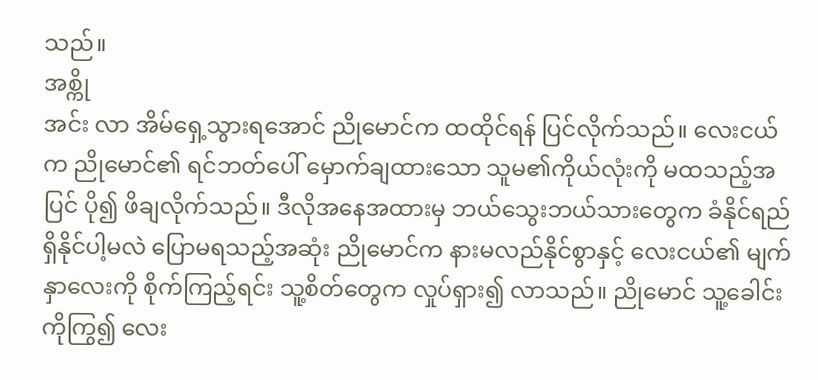သည်။
အစ္ကို
အင်း လာ အိမ်ရှေ့သွားရအောင် ညိုမောင်က ထထိုင်ရန် ပြင်လိုက်သည်။ လေးငယ်က ညိုမောင်၏ ရင်ဘတ်ပေါ် မှောက်ချထားသော သူမ၏ကိုယ်လုံးကို မထသည့်အပြင် ပို၍ ဖိချလိုက်သည်။ ဒီလိုအနေအထားမှ ဘယ်သွေးဘယ်သားတွေက ခံနိုင်ရည်ရှိနိုင်ပါ့မလဲ ပြောမရသည့်အဆုံး ညိုမောင်က နားမလည်နိုင်စွာနှင့် လေးငယ်၏ မျက်နှာလေးကို စိုက်ကြည့်ရင်း သူ့စိတ်တွေက လှုပ်ရှား၍ လာသည်။ ညိုမောင် သူ့ခေါင်းကိုကြွ၍ လေး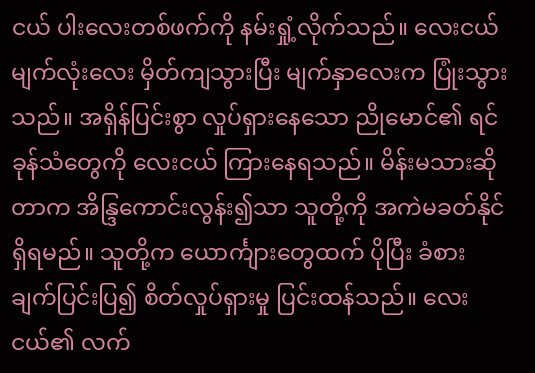ငယ် ပါးလေးတစ်ဖက်ကို နမ်းရှုံ့လိုက်သည်။ လေးငယ် မျက်လုံးလေး မှိတ်ကျသွားပြီး မျက်နှာလေးက ပြုံးသွားသည်။ အရှိန်ပြင်းစွာ လှုပ်ရှားနေသော ညိုမောင်၏ ရင်ခုန်သံတွေကို လေးငယ် ကြားနေရသည်။ မိန်းမသားဆိုတာက အိန္ဒြကောင်းလွန်း၍သာ သူတို့ကို အကဲမခတ်နိုင်ရှိရမည်။ သူတို့က ယောင်္ကျားတွေထက် ပိုပြီး ခံစားချက်ပြင်းပြ၍ စိတ်လှုပ်ရှားမှု ပြင်းထန်သည်။ လေးငယ်၏ လက်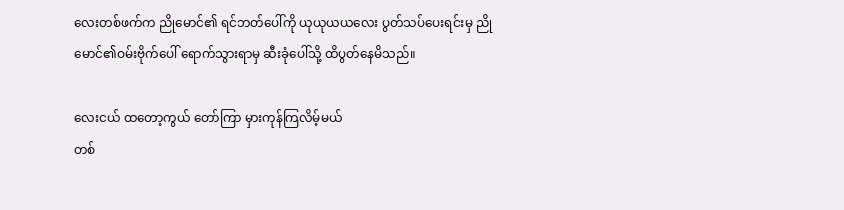လေးတစ်ဖက်က ညိုမောင်၏ ရင်ဘတ်ပေါ်ကို ယုယုယယလေး ပွတ်သပ်ပေးရင်းမှ ညိုမောင်၏ဝမ်းဗိုက်ပေါ် ရောက်သွားရာမှ ဆီးခုံပေါ်သို့ ထိပွတ်နေမိသည်။

လေးငယ် ထတော့ကွယ် တော်ကြာ မှားကုန်ကြလိမ့်မယ်
တစ်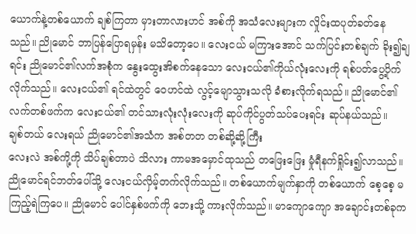ယောက်နဲ့တစ်ယောက် ချစ်ကြတာ မှားတာလားဟင် အစ်ကို အသံလေးများက လှိုင်းထပုတ်ခတ်နေသည်။ ညိုမောင် ဘာပြန်ပြောရမှန်း မသိတော့ပေ။ လေးငယ် မကြားအောင် သက်ပြင်းတစ်ချက် ခိုး၍ချရင်း ညိုမောင်၏လက်အစုံက နွေးထွေးအိစက်နေသော လေးငယ်၏ကိုယ်လုံးလေးကို ရစ်ပတ်ပွေ့ပိုက်လိုက်သည်။ လေးငယ်၏ ရင်ထဲတွင် ဝေဟင်ထဲ လွင့်မျောသွားသလို ခံစားလိုက်ရသည်။ ညိုမောင်၏ လက်တစ်ဖက်က လေးငယ်၏ တင်သားလုံးလုံးလေးကို ဆုပ်ကိုင်ပွတ်သပ်ပေးရင်း ဆုပ်နယ်သည်။
ချစ်တယ် လေးရယ် ညိုမောင်၏အသံက အစ်တတ တစ်ဆို့ဆို့ကြီး
လေးလဲ အစ်ကို့ကို သိပ်ချစ်တာပဲ သိလား ကာမအမှောင်ထုသည် တဖြေးဖြေး မှုံရီနက်ရှိုင်း၍လာသည်။ ညိုမောင်ရင်ဘတ်ပေါ်သို့ လေးငယ်လှိမ့်တက်လိုက်သည်။ တစ်ယောက်မျက်နှာကို တစ်ယောက် စေ့စေ့ မကြည့်ရဲကြပေ။ ညိုမောင် ပေါင်နှစ်ဖက်ကို ဘေးသို့ ကားလိုက်သည်။ မာကျောကျော အချောင်းတစ်ခုက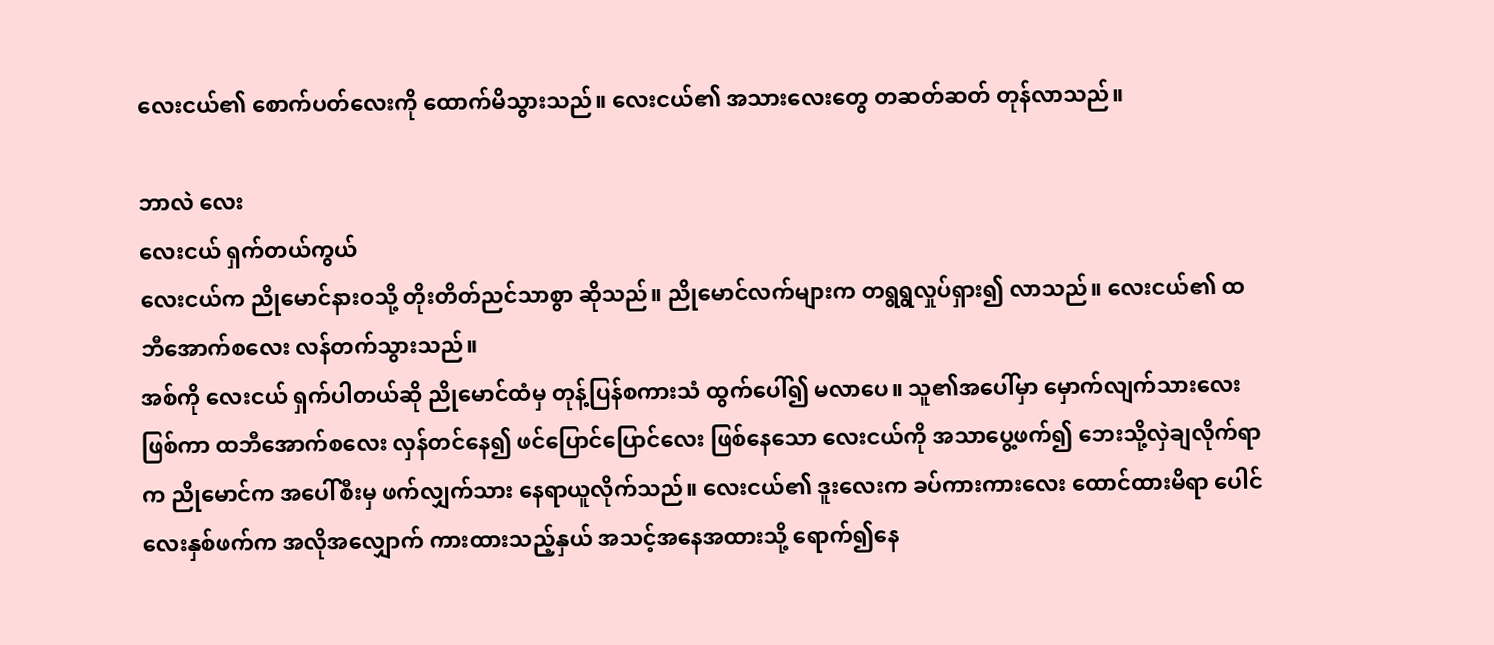လေးငယ်၏ စောက်ပတ်လေးကို ထောက်မိသွားသည်။ လေးငယ်၏ အသားလေးတွေ တဆတ်ဆတ် တုန်လာသည်။

ဘာလဲ လေး
လေးငယ် ရှက်တယ်ကွယ်
လေးငယ်က ညိုမောင်နားဝသို့ တိုးတိတ်ညင်သာစွာ ဆိုသည်။ ညိုမောင်လက်များက တရွရွလှုပ်ရှား၍ လာသည်။ လေးငယ်၏ ထဘီအောက်စလေး လန်တက်သွားသည်။
အစ်ကို လေးငယ် ရှက်ပါတယ်ဆို ညိုမောင်ထံမှ တုန့်ပြန်စကားသံ ထွက်ပေါ်၍ မလာပေ။ သူ၏အပေါ်မှာ မှောက်လျက်သားလေးဖြစ်ကာ ထဘီအောက်စလေး လှန်တင်နေ၍ ဖင်ပြောင်ပြောင်လေး ဖြစ်နေသော လေးငယ်ကို အသာပွေ့ဖက်၍ ဘေးသို့လှဲချလိုက်ရာက ညိုမောင်က အပေါ်စီးမှ ဖက်လျှက်သား နေရာယူလိုက်သည်။ လေးငယ်၏ ဒူးလေးက ခပ်ကားကားလေး ထောင်ထားမိရာ ပေါင်လေးနှစ်ဖက်က အလိုအလျှောက် ကားထားသည့်နှယ် အသင့်အနေအထားသို့ ရောက်၍နေ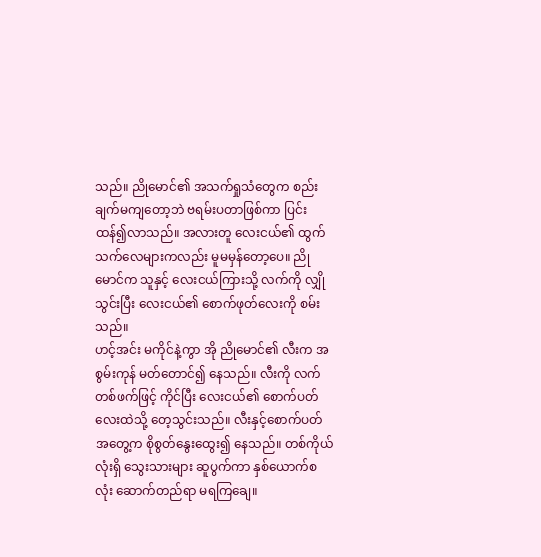သည်။ ညိုမောင်၏ အသက်ရှုသံတွေက စည်းချက်မကျတော့ဘဲ ဗရမ်းပတာဖြစ်ကာ ပြင်းထန်၍လာသည်။ အလားတူ လေးငယ်၏ ထွက်သက်လေများကလည်း မူမမှန်တော့ပေ။ ညိုမောင်က သူနှင့် လေးငယ်ကြားသို့ လက်ကို လျှိုသွင်းပြီး လေးငယ်၏ စောက်ဖုတ်လေးကို စမ်းသည်။
ဟင့်အင်း မကိုင်နဲ့ကွာ အို ညိုမောင်၏ လီးက အစွမ်းကုန် မတ်တောင်၍ နေသည်။ လီးကို လက်တစ်ဖက်ဖြင့် ကိုင်ပြီး လေးငယ်၏ စောက်ပတ်လေးထဲသို့ တေ့သွင်းသည်။ လီးနှင့်စောက်ပတ် အတွေ့က စိုစွတ်နွေးထွေး၍ နေသည်။ တစ်ကိုယ်လုံးရှိ သွေးသားများ ဆူပွက်ကာ နှစ်ယောက်စလုံး ဆောက်တည်ရာ မရကြချေ။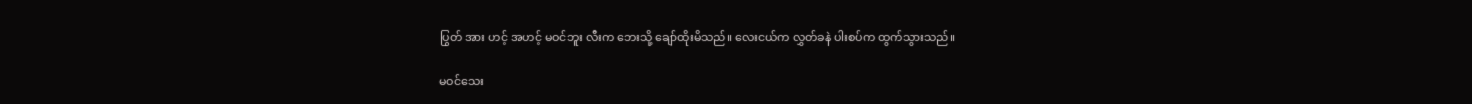ပြွတ် အား ဟင့် အဟင့် မဝင်ဘူး လီးက ဘေးသို့ ချော်ထိုးမိသည်။ လေးငယ်က လွှတ်ခနဲ ပါးစပ်က ထွက်သွားသည်။

မဝင်သေး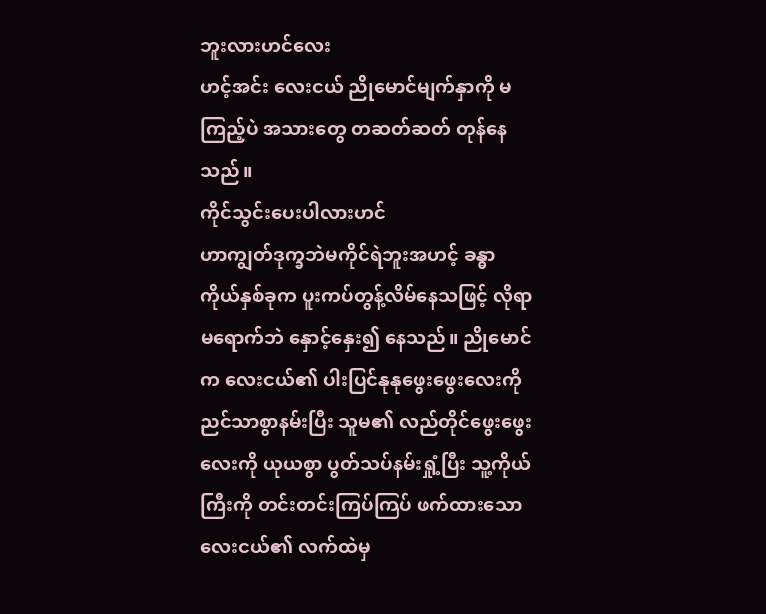ဘူးလားဟင်လေး
ဟင့်အင်း လေးငယ် ညိုမောင်မျက်နှာကို မကြည့်ပဲ အသားတွေ တဆတ်ဆတ် တုန်နေသည်။
ကိုင်သွင်းပေးပါလားဟင်
ဟာကျွတ်ဒုက္ခဘဲမကိုင်ရဲဘူးအဟင့် ခန္ဓာကိုယ်နှစ်ခုက ပူးကပ်တွန့်လိမ်နေသဖြင့် လိုရာမရောက်ဘဲ နှောင့်နှေး၍ နေသည်။ ညိုမောင်က လေးငယ်၏ ပါးပြင်နုနုဖွေးဖွေးလေးကို ညင်သာစွာနမ်းပြီး သူမ၏ လည်တိုင်ဖွေးဖွေးလေးကို ယုယစွာ ပွတ်သပ်နမ်းရှုံ့ပြီး သူ့ကိုယ်ကြီးကို တင်းတင်းကြပ်ကြပ် ဖက်ထားသော လေးငယ်၏ လက်ထဲမှ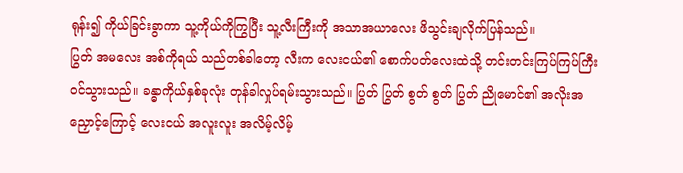ရုန်း၍ ကိုယ်ခြင်းခွာကာ သူ့ကိုယ်ကိုကြွပြီး သူ့လီးကြီးကို အသာအယာလေး ဖိသွင်းချလိုက်ပြန်သည်။
ပြွတ် အမလေး အစ်ကိုရယ် သည်တစ်ခါတော့ လီးက လေးငယ်၏ စောက်ပတ်လေးထဲသို့ တင်းတင်းကြပ်ကြပ်ကြီး ဝင်သွားသည်။ ခန္ဓာကိုယ်နှစ်ခုလုံး တုန်ခါလှုပ်ရမ်းသွားသည်။ ပြွတ် ပြွတ် စွတ် စွတ် ပြွတ် ညိုမောင်၏ အလိုးအညှောင့်ကြောင့် လေးငယ် အလူးလူး အလိမ့်လိမ့်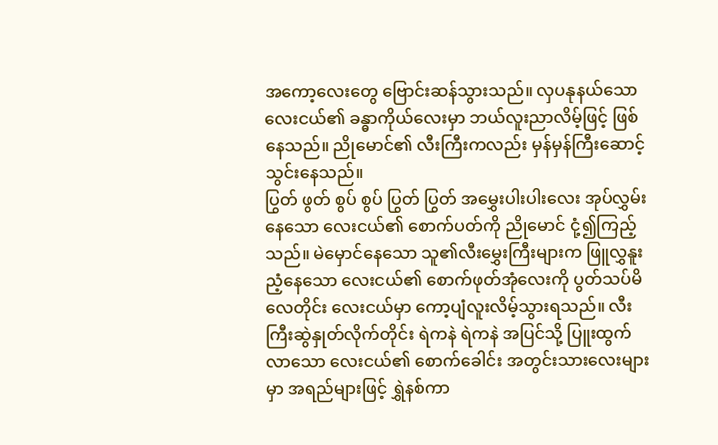အကော့လေးတွေ ဗြောင်းဆန်သွားသည်။ လှပနုနယ်သော လေးငယ်၏ ခန္ဓာကိုယ်လေးမှာ ဘယ်လူးညာလိမ့်ဖြင့် ဖြစ်နေသည်။ ညိုမောင်၏ လီးကြီးကလည်း မှန်မှန်ကြီးဆောင့်သွင်းနေသည်။
ပြွတ် ဖွတ် စွပ် စွပ် ပြွတ် ပြွတ် အမွှေးပါးပါးလေး အုပ်လွှမ်းနေသော လေးငယ်၏ စောက်ပတ်ကို ညိုမောင် ငုံ့၍ကြည့်သည်။ မဲမှောင်နေသော သူ၏လီးမွှေးကြီးများက ဖြူလွှနူးညံ့နေသော လေးငယ်၏ စောက်ဖုတ်အုံလေးကို ပွတ်သပ်မိလေတိုင်း လေးငယ်မှာ ကော့ပျံလူးလိမ့်သွားရသည်။ လီးကြီးဆွဲနှုတ်လိုက်တိုင်း ရဲကနဲ ရဲကနဲ အပြင်သို့ ပြူးထွက်လာသော လေးငယ်၏ စောက်ခေါင်း အတွင်းသားလေးများမှာ အရည်များဖြင့် ရွှဲနစ်ကာ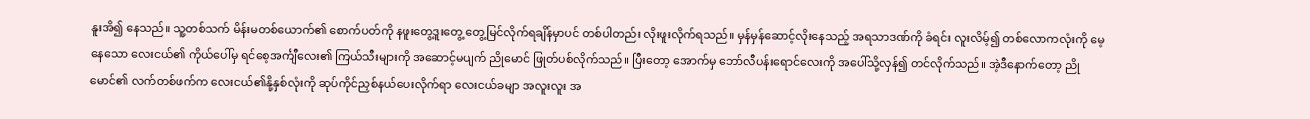နူးအိ၍ နေသည်။ သူ့တစ်သက် မိန်းမတစ်ယောက်၏ စောက်ပတ်ကို နဖူးတွေ့ဒူးတွေ့ တွေ့မြင်လိုက်ရချိန်မှာပင် တစ်ပါတည်း လိုးဖူးလိုက်ရသည်။ မှန်မှန်ဆောင့်လိုးနေသည့် အရသာဒဏ်ကို ခံရင်း လူးလိမ့်၍ တစ်လောကလုံးကို မေ့နေသော လေးငယ်၏ ကိုယ်ပေါ်မှ ရင်စေ့အင်္ကျီလေး၏ ကြယ်သီးများကို အဆောင့်မပျက် ညိုမောင် ဖြုတ်ပစ်လိုက်သည်။ ပြီးတော့ အောက်မှ ဘော်လီပန်းရောင်လေးကို အပေါ်သို့လှန်၍ တင်လိုက်သည်။ အဲ့ဒီနောက်တော့ ညိုမောင်၏ လက်တစ်ဖက်က လေးငယ်၏နို့နှစ်လုံးကို ဆုပ်ကိုင်ညှစ်နယ်ပေးလိုက်ရာ လေးငယ်ခမျာ အလူးလူး အ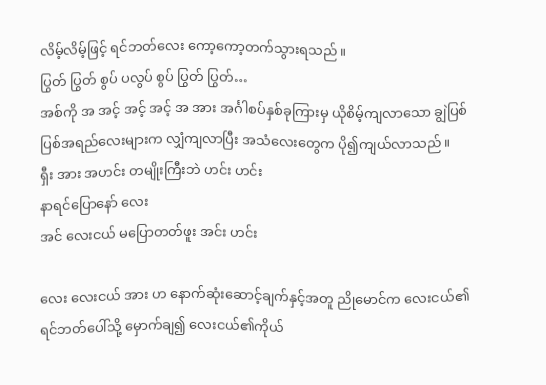လိမ့်လိမ့်ဖြင့် ရင်ဘတ်လေး ကော့ကော့တက်သွားရသည်။
ပြွတ် ပြွတ် စွပ် ပလွပ် စွပ် ပြွတ် ပြွတ်…
အစ်ကို အ အင့် အင့် အင့် အ အား အင်္ဂါစပ်နှစ်ခုကြားမှ ယိုစိမ့်ကျလာသော ချွဲပြစ်ပြစ်အရည်လေးများက လျှံကျလာပြီး အသံလေးတွေက ပို၍ကျယ်လာသည်။
ရှီး အား အဟင်း တမျိုးကြီးဘဲ ဟင်း ဟင်း
နာရင်ပြောနော် လေး
အင် လေးငယ် မပြောတတ်ဖူး အင်း ဟင်း

လေး လေးငယ် အား ဟ နောက်ဆုံးဆောင့်ချက်နှင့်အတူ ညိုမောင်က လေးငယ်၏ ရင်ဘတ်ပေါ်သို့ မှောက်ချ၍ လေးငယ်၏ကိုယ်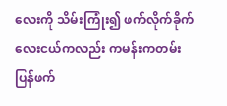လေးကို သိမ်းကြုံး၍ ဖက်လိုက်ခိုက် လေးငယ်ကလည်း ကမန်းကတမ်း ပြန်ဖက်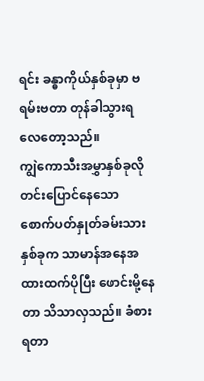ရင်း ခန္ဓာကိုယ်နှစ်ခုမှာ ဗရမ်းဗတာ တုန်ခါသွားရလေတော့သည်။
ကျွဲကောသီးအမွှာနှစ်ခုလို တင်းပြောင်နေသော စောက်ပတ်နှုတ်ခမ်းသားနှစ်ခုက သာမာန်အနေအထားထက်ပိုပြီး ဖောင်းမို့နေတာ သိသာလှသည်။ ခံစားရတာ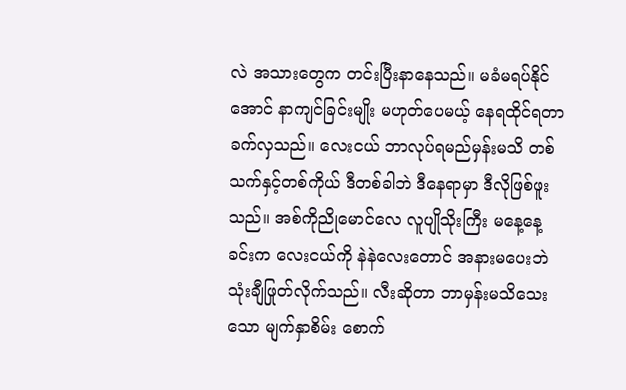လဲ အသားတွေက တင်းပြီးနာနေသည်။ မခံမရပ်နိုင်အောင် နာကျင်ခြင်းမျိုး မဟုတ်ပေမယ့် နေရထိုင်ရတာ ခက်လှသည်။ လေးငယ် ဘာလုပ်ရမည်မှန်းမသိ တစ်သက်နှင့်တစ်ကိုယ် ဒီတစ်ခါဘဲ ဒီနေရာမှာ ဒီလိုဖြစ်ဖူးသည်။ အစ်ကိုညိုမောင်လေ လူပျိုသိုးကြီး မနေ့နေ့ခင်းက လေးငယ်ကို နဲနဲလေးတောင် အနားမပေးဘဲ သုံးချီဖြုတ်လိုက်သည်။ လီးဆိုတာ ဘာမှန်းမသိသေးသော မျက်နှာစိမ်း စောက်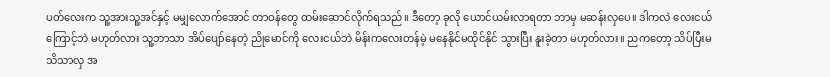ပတ်လေးက သူ့အားသူ့အင်နှင့် မမျှလောက်အောင် တာဝန်တွေ ထမ်းဆောင်လိုက်ရသည်။ ဒီတော့ ခုလို ယောင်ယမ်းလာရတာ ဘာမှ မဆန်းလှပေ။ ဒါကလဲ လေးငယ်ကြောင့်ဘဲ မဟုတ်လား သူ့ဘာသာ အိပ်ပျော်နေတဲ့ ညိုမောင်ကို လေးငယ်ဘဲ မိန်းကလေးတန်မဲ့ မနေနိုင်မထိုင်နိုင် သွားပြီး နူးခဲ့တာ မဟုတ်လား။ ညကတော့ သိပ်ပြီးမသိသာလှ အ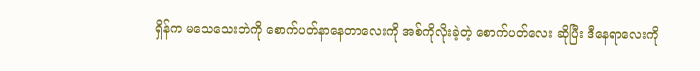ရှိန်က မသေသေးဘဲကို စောက်ပတ်နာနေတာလေးကို အစ်ကိုလိုးခဲ့တဲ့ စောက်ပတ်လေး ဆိုပြီး ဒီနေရာလေးကို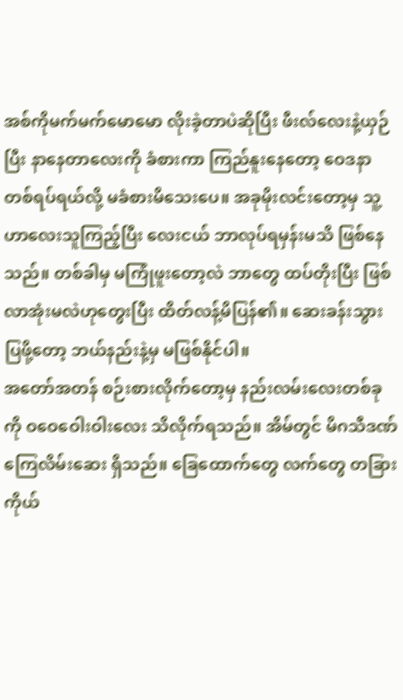အစ်ကိုမက်မက်မောမော လိုးခဲ့တာပဲဆိုပြီး ဖီးလ်လေးနဲ့ယှဉ်ပြီး နာနေတာလေးကို ခံစားကာ ကြည်နူးနေတော့ ဝေဒနာတစ်ရပ်ရယ်လို့ မခံစားမိသေးပေ။ အခုမိုးလင်းတော့မှ သူ့ဟာလေးသူကြည့်ပြီး လေးငယ် ဘာလုပ်ရမှန်းမသိ ဖြစ်နေသည်။ တစ်ခါမှ မကြုံဖူးတော့လဲ ဘာတွေ ထပ်တိုးပြီး ဖြစ်လာအုံးမလဲဟုတွေးပြီး ထိတ်လန့်မိပြန်၏။ ဆေးခန်းသွားပြဖို့တော့ ဘယ်နည်းနဲ့မှ မဖြစ်နိုင်ပါ။
အတော်အတန် စဉ်းစားလိုက်တော့မှ နည်းလမ်းလေးတစ်ခုကို ဝဝေဝေါးဝါးလေး သိလိုက်ရသည်။ အိမ်တွင် မိဂသီဒဏ်ကြေလိမ်းဆေး ရှိသည်။ ခြေထောက်တွေ လက်တွေ တခြားကိုယ်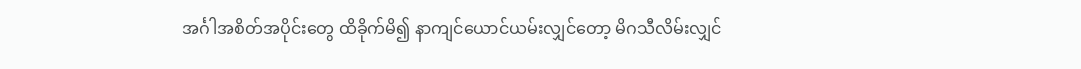အင်္ဂါအစိတ်အပိုင်းတွေ ထိခိုက်မိ၍ နာကျင်ယောင်ယမ်းလျှင်တော့ မိဂသီလိမ်းလျှင်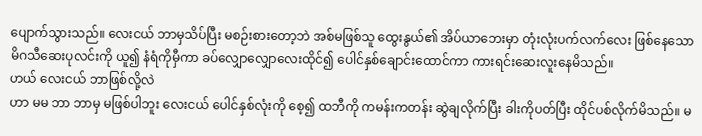ပျောက်သွားသည်။ လေးငယ် ဘာမှသိပ်ပြီး မစဉ်းစားတော့ဘဲ အစ်မဖြစ်သူ ထွေးနွယ်၏ အိပ်ယာဘေးမှာ တုံးလုံးပက်လက်လေး ဖြစ်နေသော မိဂသီဆေးပုလင်းကို ယူ၍ နံရံကိုမှီကာ ခပ်လျှောလျှောလေးထိုင်၍ ပေါင်နှစ်ချောင်းထောင်ကာ ကားရင်းဆေးလူးနေမိသည်။
ဟယ် လေးငယ် ဘာဖြစ်လို့လဲ
ဟာ မမ ဘာ ဘာမှ မဖြစ်ပါဘူး လေးငယ် ပေါင်နှစ်လုံးကို စေ့၍ ထဘီကို ကမန်းကတန်း ဆွဲချလိုက်ပြီး ခါးကိုပတ်ပြီး ထိုင်ပစ်လိုက်မိသည်။ မ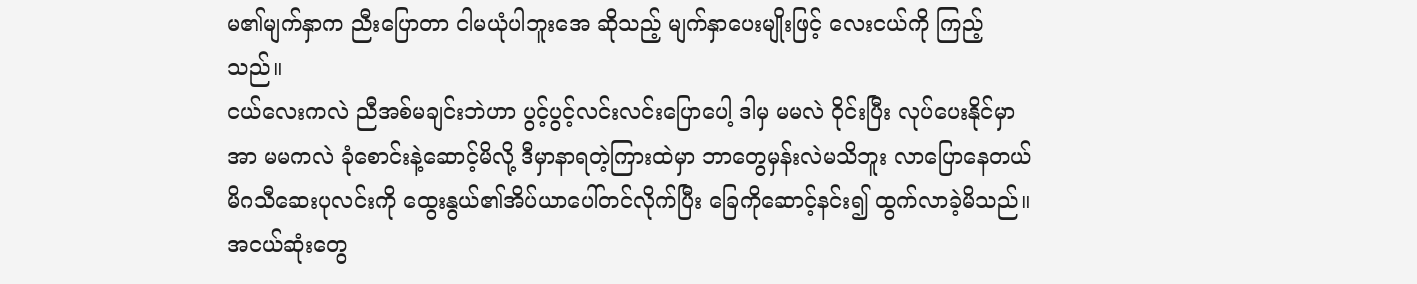မ၏မျက်နှာက ညီးပြောတာ ငါမယုံပါဘူးအေ ဆိုသည့် မျက်နှာပေးမျိုးဖြင့် လေးငယ်ကို ကြည့်သည်။
ငယ်လေးကလဲ ညီအစ်မချင်းဘဲဟာ ပွင့်ပွင့်လင်းလင်းပြောပေါ့ ဒါမှ မမလဲ ဝိုင်းပြီး လုပ်ပေးနိုင်မှာ
အာ မမကလဲ ခုံစောင်းနဲ့ဆောင့်မိလို့ ဒီမှာနာရတဲ့ကြားထဲမှာ ဘာတွေမှန်းလဲမသိဘူး လာပြောနေတယ် မိဂသီဆေးပုလင်းကို ထွေးနွယ်၏အိပ်ယာပေါ်တင်လိုက်ပြီး ခြေကိုဆောင့်နင်း၍ ထွက်လာခဲ့မိသည်။ အငယ်ဆုံးတွေ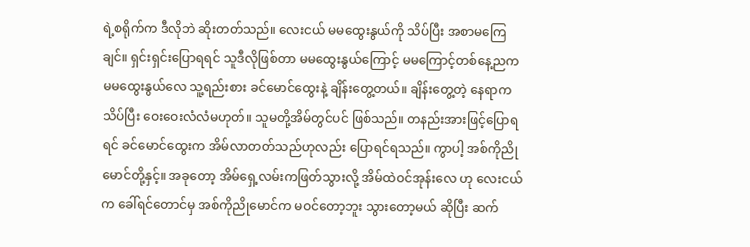ရဲ့စရိုက်က ဒီလိုဘဲ ဆိုးတတ်သည်။ လေးငယ် မမထွေးနွယ်ကို သိပ်ပြီး အစာမကြေချင်။ ရှင်းရှင်းပြောရရင် သူဒီလိုဖြစ်တာ မမထွေးနွယ်ကြောင့် မမကြောင့်တစ်နေ့ညက မမထွေးနွယ်လေ သူ့ရည်းစား ခင်မောင်ထွေးနဲ့ ချိန်းတွေ့တယ်။ ချိန်းတွေ့တဲ့ နေရာက သိပ်ပြီး ဝေးဝေးလံလံမဟုတ်။ သူမတို့အိမ်တွင်ပင် ဖြစ်သည်။ တနည်းအားဖြင့်ပြောရရင် ခင်မောင်ထွေးက အိမ်လာတတ်သည်ဟုလည်း ပြောရင်ရသည်။ ကွာပါ့ အစ်ကိုညိုမောင်တို့နှင့်။ အခုတော့ အိမ်ရှေ့လမ်းကဖြတ်သွားလို့ အိမ်ထဲဝင်အုန်းလေ ဟု လေးငယ်က ခေါ်ရင်တောင်မှ အစ်ကိုညိုမောင်က မဝင်တော့ဘူး သွားတော့မယ် ဆိုပြီး ဆက်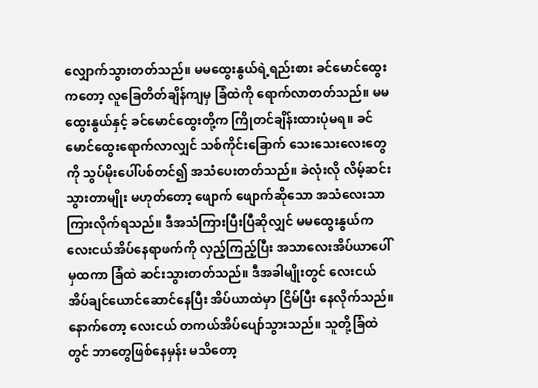လျှောက်သွားတတ်သည်။ မမထွေးနွယ်ရဲ့ရည်းစား ခင်မောင်ထွေးကတော့ လူခြေတိတ်ချိန်ကျမှ ခြံထဲကို ရောက်လာတတ်သည်။ မမထွေးနွယ်နှင့် ခင်မောင်ထွေးတို့က ကြိုတင်ချိန်းထားပုံမရ။ ခင်မောင်ထွေးရောက်လာလျှင် သစ်ကိုင်းခြောက် သေးသေးလေးတွေကို သွပ်မိုးပေါ်ပစ်တင်၍ အသံပေးတတ်သည်။ ခဲလုံးလို လိမ့်ဆင်းသွားတာမျိုး မဟုတ်တော့ ဖျောက် ဖျောက်ဆိုသော အသံလေးသာ ကြားလိုက်ရသည်။ ဒီအသံကြားပြီးပြီဆိုလျှင် မမထွေးနွယ်က လေးငယ်အိပ်နေရာဖက်ကို လှည့်ကြည့်ပြီး အသာလေးအိပ်ယာပေါ်မှထကာ ခြံထဲ ဆင်းသွားတတ်သည်။ ဒီအခါမျိုးတွင် လေးငယ်အိပ်ချင်ယောင်ဆောင်နေပြီး အိပ်ယာထဲမှာ ငြိမ်ပြီး နေလိုက်သည်။ နောက်တော့ လေးငယ် တကယ်အိပ်ပျော်သွားသည်။ သူတို့ခြံထဲတွင် ဘာတွေဖြစ်နေမှန်း မသိတော့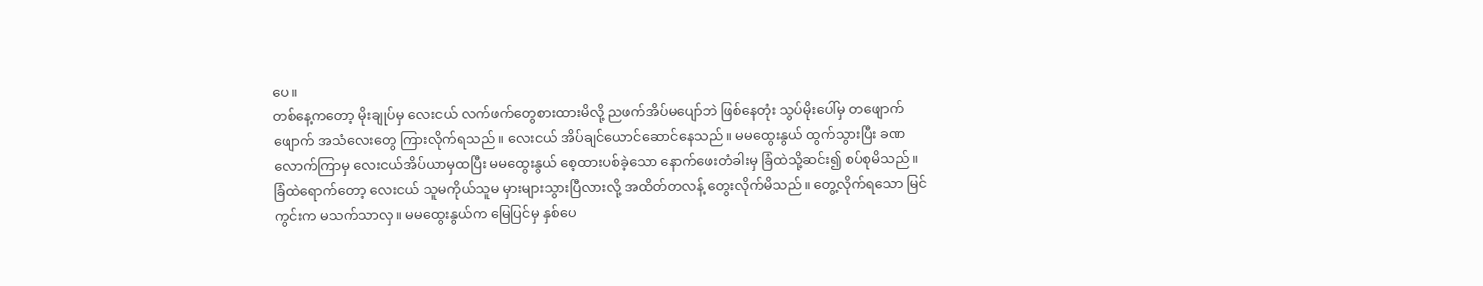ပေ။
တစ်နေ့ကတော့ မိုးချုပ်မှ လေးငယ် လက်ဖက်တွေစားထားမိလို့ ညဖက်အိပ်မပျော်ဘဲ ဖြစ်နေတုံး သွပ်မိုးပေါ်မှ တဖျောက်ဖျောက် အသံလေးတွေ ကြားလိုက်ရသည်။ လေးငယ် အိပ်ချင်ယောင်ဆောင်နေသည်။ မမထွေးနွယ် ထွက်သွားပြီး ခဏလောက်ကြာမှ လေးငယ်အိပ်ယာမှထပြီး မမထွေးနွယ် စေ့ထားပစ်ခဲ့သော နောက်ဖေးတံခါးမှ ခြံထဲသို့ဆင်း၍ စပ်စုမိသည်။
ခြံထဲရောက်တော့ လေးငယ် သူမကိုယ်သူမ မှားများသွားပြီလားလို့ အထိတ်တလန့် တွေးလိုက်မိသည်။ တွေ့လိုက်ရသော မြင်ကွင်းက မသက်သာလှ။ မမထွေးနွယ်က မြေပြင်မှ နှစ်ပေ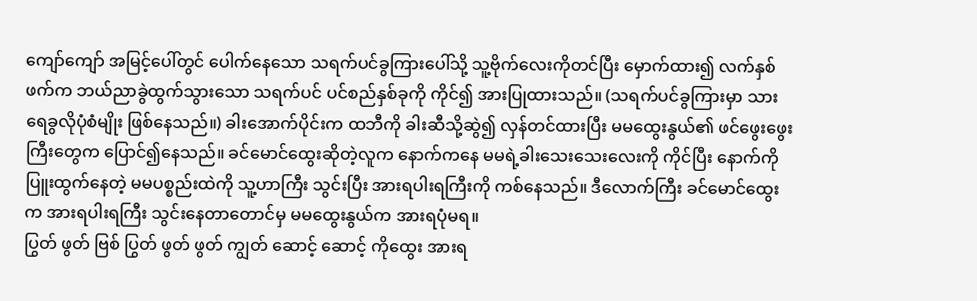ကျော်ကျော် အမြင့်ပေါ်တွင် ပေါက်နေသော သရက်ပင်ခွကြားပေါ်သို့ သူ့ဗိုက်လေးကိုတင်ပြီး မှောက်ထား၍ လက်နှစ်ဖက်က ဘယ်ညာခွဲထွက်သွားသော သရက်ပင် ပင်စည်နှစ်ခုကို ကိုင်၍ အားပြုထားသည်။ (သရက်ပင်ခွကြားမှာ သားရေခွလိုပုံစံမျိုး ဖြစ်နေသည်။) ခါးအောက်ပိုင်းက ထဘီကို ခါးဆီသို့ဆွဲ၍ လှန်တင်ထားပြီး မမထွေးနွယ်၏ ဖင်ဖွေးဖွေးကြီးတွေက ပြောင်၍နေသည်။ ခင်မောင်ထွေးဆိုတဲ့လူက နောက်ကနေ မမရဲ့ခါးသေးသေးလေးကို ကိုင်ပြီး နောက်ကိုပြူးထွက်နေတဲ့ မမပစ္စည်းထဲကို သူ့ဟာကြီး သွင်းပြီး အားရပါးရကြီးကို ကစ်နေသည်။ ဒီလောက်ကြီး ခင်မောင်ထွေးက အားရပါးရကြီး သွင်းနေတာတောင်မှ မမထွေးနွယ်က အားရပုံမရ။
ပြွတ် ဖွတ် ဗြစ် ပြွတ် ဖွတ် ဖွတ် ကျွတ် ဆောင့် ဆောင့် ကိုထွေး အားရ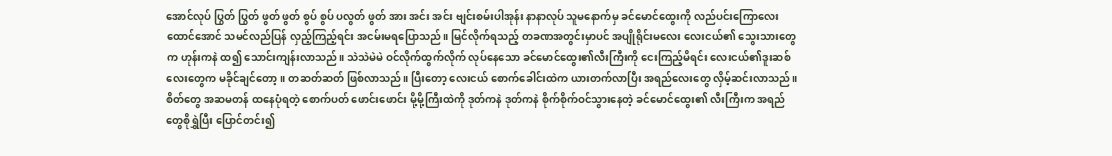အောင်လုပ် ပြွတ် ပြွတ် ဖွတ် ဖွတ် စွပ် စွပ် ပလွတ် ဖွတ် အား အင်း အင်း ဗျင်းစမ်းပါအုန်း နာနာလုပ် သူမနောက်မှ ခင်မောင်ထွေးကို လည်ပင်းကြောလေးထောင်အောင် သမင်လည်ပြန် လှည့်ကြည့်ရင်း အငမ်းမရပြောသည်။ မြင်လိုက်ရသည့် တခဏအတွင်းမှာပင် အပျိုရိုင်းမလေး လေးငယ်၏ သွေးသားတွေက ဟုန်းကနဲ ထ၍ သောင်းကျန်းလာသည်။ သဲသဲမဲမဲ ဝင်လိုက်ထွက်လိုက် လုပ်နေသော ခင်မောင်ထွေး၏လီးကြီးကို ငေးကြည့်မိရင်း လေးငယ်၏ဒူးဆစ်လေးတွေက မခိုင်ချင်တော့။ တဆတ်ဆတ် ဖြစ်လာသည်။ ပြီးတော့ လေးငယ် စောက်ခေါင်းထဲက ယားတက်လာပြီး အရည်လေးတွေ လှိမ့်ဆင်းလာသည်။ စိတ်တွေ အဆမတန် ထနေပုံရတဲ့ စောက်ပတ် ဖောင်းဖောင်း မို့မို့ကြီးထဲကို ဒုတ်ကနဲ ဒုတ်ကနဲ စိုက်စိုက်ဝင်သွားနေတဲ့ ခင်မောင်ထွေး၏ လီးကြီးက အရည်တွေစိုရွှဲပြီး ပြောင်တင်း၍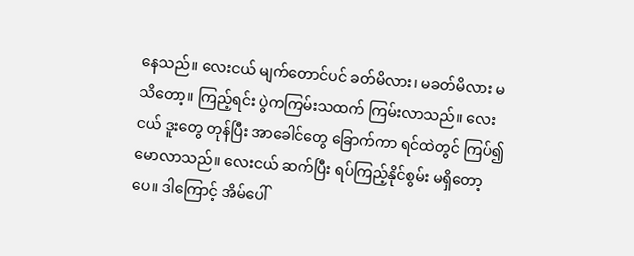နေသည်။ လေးငယ် မျက်တောင်ပင် ခတ်မိလား၊ မခတ်မိလား မသိတော့။ ကြည့်ရင်း ပွဲကကြမ်းသထက် ကြမ်းလာသည်။ လေးငယ် ဒူးတွေ တုန်ပြီး အာခေါင်တွေ ခြောက်ကာ ရင်ထဲတွင် ကြပ်၍မောလာသည်။ လေးငယ် ဆက်ပြီး ရပ်ကြည့်နိုင်စွမ်း မရှိတော့ပေ။ ဒါကြောင့် အိမ်ပေါ်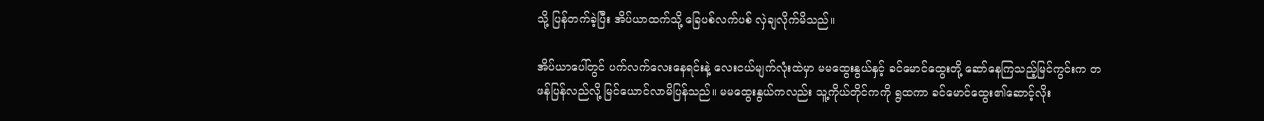သို့ ပြန်တက်ခဲ့ပြီး အိပ်ယာထက်သို့ ခြေပစ်လက်ပစ် လှဲချလိုက်မိသည်။

အိပ်ယာပေါ်တွင် ပက်လက်လေးနေရင်းနဲ့ လေးငယ်မျက်လုံးထဲမှာ မမထွေးနွယ်နှင့် ခင်မောင်ထွေးတို့ ဆော်နေကြသည့်မြင်ကွင်းက တဖန်ပြန်လည်လို့ မြင်ယောင်လာမိပြန်သည်။ မမထွေးနွယ်ကလည်း သူ့ကိုယ်တိုင်ကကို ရွထကာ ခင်မောင်ထွေး၏ဆောင့်လိုး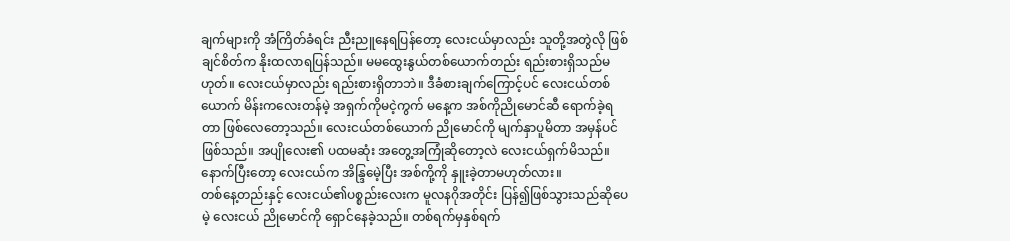ချက်များကို အံကြိတ်ခံရင်း ညီးညူနေရပြန်တော့ လေးငယ်မှာလည်း သူတို့အတွဲလို ဖြစ်ချင်စိတ်က နိုးထလာရပြန်သည်။ မမထွေးနွယ်တစ်ယောက်တည်း ရည်းစားရှိသည်မဟုတ်။ လေးငယ်မှာလည်း ရည်းစားရှိတာဘဲ။ ဒီခံစားချက်ကြောင့်ပင် လေးငယ်တစ်ယောက် မိန်းကလေးတန်မဲ့ အရှက်ကိုမငဲ့ကွက် မနေ့က အစ်ကိုညိုမောင်ဆီ ရောက်ခဲ့ရတာ ဖြစ်လေတော့သည်။ လေးငယ်တစ်ယောက် ညိုမောင်ကို မျက်နှာပူမိတာ အမှန်ပင်ဖြစ်သည်။ အပျိုလေး၏ ပထမဆုံး အတွေ့အကြုံဆိုတော့လဲ လေးငယ်ရှက်မိသည်။ နောက်ပြီးတော့ လေးငယ်က အိန္ဒြမေဲ့ပြီး အစ်ကို့ကို နှူးခဲ့တာမဟုတ်လား။
တစ်နေ့တည်းနှင့် လေးငယ်၏ပစ္စည်းလေးက မူလနဂိုအတိုင်း ပြန်၍ဖြစ်သွားသည်ဆိုပေမဲ့ လေးငယ် ညိုမောင်ကို ရှောင်နေခဲ့သည်။ တစ်ရက်မှနှစ်ရက်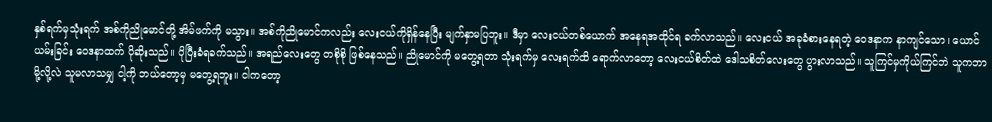နှစ်ရက်မှသုံးရက် အစ်ကိုညိုမောင်တို့ အိမ်ဖက်ကို မသွား။ အစ်ကိုညိုမောင်ကလည်း လေးငယ်ကိုရှိန်နေပြီး မျက်နှာမပြဘူး။ ဒီမှာ လေးငယ်တစ်ယောက် အနေရအထိုင်ရ ခက်လာသည်။ လေးငယ် အခုခံစားနေရတဲ့ ဝေဒနာက နာကျင်သော၊ ယောင်ယမ်းခြင်း ဝေဒနာထက် ပိုဆိုးသည်။ ပိုပြီးခံရခက်သည်။ အရည်လေးတွေ တစိုစို ဖြစ်နေသည်။ ညိုမောင်ကို မတွေ့ရတာ သုံးရက်မှ လေးရက်ထိ ရောက်လာတော့ လေးငယ်စိတ်ထဲ ဒေါသစိတ်လေးတွေ ပွားလာသည်။ သူကြင်မှကိုယ်ကြင်ဘဲ သူကဘာမို့လို့လဲ သူမလာသမျှ ငါ့ကို ဘယ်တော့မှ မတွေ့ရဘူး။ ငါကတော့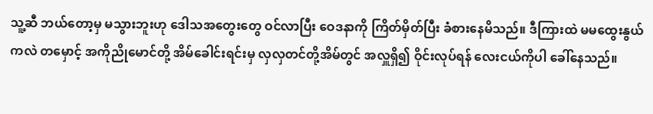သူ့ဆီ ဘယ်တော့မှ မသွားဘူးဟု ဒေါသအတွေးတွေ ဝင်လာပြီး ဝေဒနာကို ကြိတ်မှိတ်ပြီး ခံစားနေမိသည်။ ဒီကြားထဲ မမထွေးနွယ်ကလဲ တမှောင့် အကိုညိုမောင်တို့ အိမ်ခေါင်းရင်းမှ လှလှတင်တို့အိမ်တွင် အလှူရှိ၍ ဝိုင်းလုပ်ရန် လေးငယ်ကိုပါ ခေါ်နေသည်။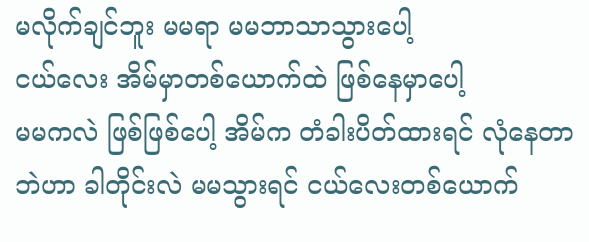မလိုက်ချင်ဘူး မမရာ မမဘာသာသွားပေါ့
ငယ်လေး အိမ်မှာတစ်ယောက်ထဲ ဖြစ်နေမှာပေါ့
မမကလဲ ဖြစ်ဖြစ်ပေါ့ အိမ်က တံခါးပိတ်ထားရင် လုံနေတာဘဲဟာ ခါတိုင်းလဲ မမသွားရင် ငယ်လေးတစ်ယောက်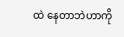ထဲ နေတာဘဲဟာကို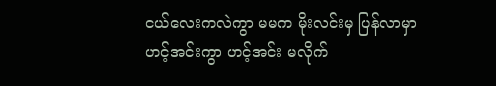ငယ်လေးကလဲကွာ မမက မိုးလင်းမှ ပြန်လာမှာ
ဟင့်အင်းကွာ ဟင့်အင်း မလိုက်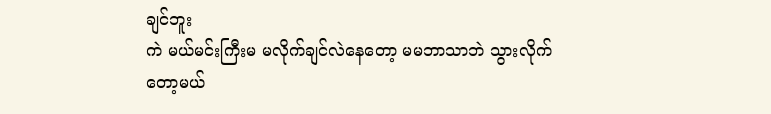ချင်ဘူး
ကဲ မယ်မင်းကြီးမ မလိုက်ချင်လဲနေတော့ မမဘာသာဘဲ သွားလိုက်တော့မယ်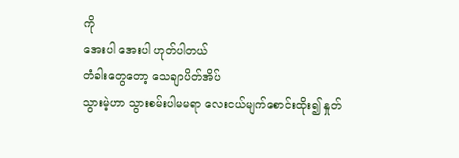ကို
အေးပါ အေးပါ ဟုတ်ပါတယ်
တံခါးတွေတော့ သေချာပိတ်အိပ်
သွားမဲ့ဟာ သွားစမ်းပါမမရာ လေးငယ်မျက်စောင်းထိုး၍ နှုတ်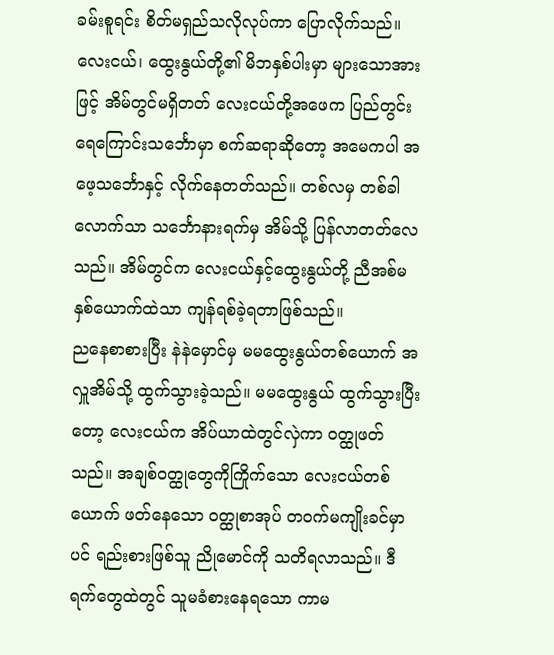ခမ်းစူရင်း စိတ်မရှည်သလိုလုပ်ကာ ပြောလိုက်သည်။ လေးငယ်၊ ထွေးနွယ်တို့၏ မိဘနှစ်ပါးမှာ များသောအားဖြင့် အိမ်တွင်မရှိတတ် လေးငယ်တို့အဖေက ပြည်တွင်းရေကြောင်းသင်္ဘောမှာ စက်ဆရာဆိုတော့ အမေကပါ အဖေ့သင်္ဘောနှင့် လိုက်နေတတ်သည်။ တစ်လမှ တစ်ခါလောက်သာ သင်္ဘောနားရက်မှ အိမ်သို့ ပြန်လာတတ်လေသည်။ အိမ်တွင်က လေးငယ်နှင့်ထွေးနွယ်တို့ ညီအစ်မ နှစ်ယောက်ထဲသာ ကျန်ရစ်ခဲ့ရတာဖြစ်သည်။
ညနေစာစားပြီး နဲနဲမှောင်မှ မမထွေးနွယ်တစ်ယောက် အလှူအိမ်သို့ ထွက်သွားခဲ့သည်။ မမထွေးနွယ် ထွက်သွားပြီးတော့ လေးငယ်က အိပ်ယာထဲတွင်လှဲကာ ဝတ္ထုဖတ်သည်။ အချစ်ဝတ္ထုတွေကိုကြိုက်သော လေးငယ်တစ်ယောက် ဖတ်နေသော ဝတ္ထုစာအုပ် တဝက်မကျိုးခင်မှာပင် ရည်းစားဖြစ်သူ ညိုမောင်ကို သတိရလာသည်။ ဒီရက်တွေထဲတွင် သူမခံစားနေရသော ကာမ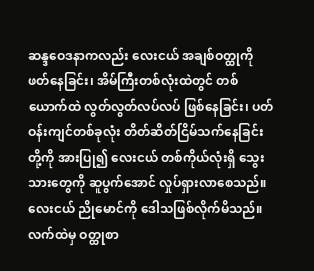ဆန္ဒဝေဒနာကလည်း လေးငယ် အချစ်ဝတ္ထုကို ဖတ်နေခြင်း၊ အိမ်ကြီးတစ်လုံးထဲတွင် တစ်ယောက်ထဲ လွတ်လွတ်လပ်လပ် ဖြစ်နေခြင်း၊ ပတ်ဝန်းကျင်တစ်ခုလုံး တိတ်ဆိတ်ငြိမ်သက်နေခြင်းတို့ကို အားပြု၍ လေးငယ် တစ်ကိုယ်လုံးရှိ သွေးသားတွေကို ဆူပွက်အောင် လှုပ်ရှားလာစေသည်။ လေးငယ် ညိုမောင်ကို ဒေါသဖြစ်လိုက်မိသည်။ လက်ထဲမှ ဝတ္ထုစာ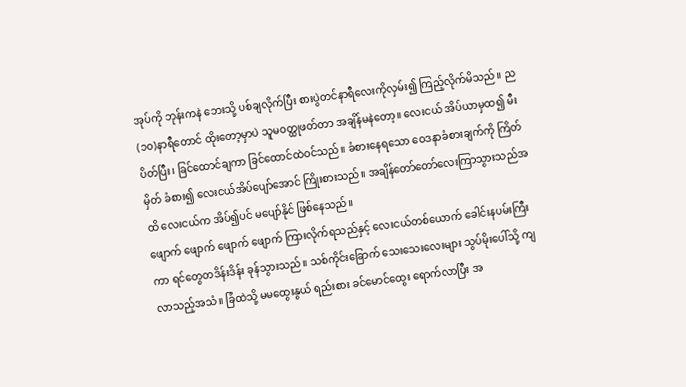အုပ်ကို ဘုန်းကနဲ ဘေးသို့ ပစ်ချလိုက်ပြီး စားပွဲတင်နာရီလေးကိုလှမ်း၍ ကြည့်လိုက်မိသည်။ ည(၁၀)နာရီတောင် ထိုးတော့မှာပဲ သူမဝတ္ထုဖတ်တာ အချိန်မနဲတော့။ လေးငယ် အိပ်ယာမှထ၍ မီးပိတ်ပြီး၊ ခြင်ထောင်ချကာ ခြင်ထောင်ထဲဝင်သည်။ ခံစားနေရသော ဝေဒနာခံစားချက်ကို ကြိတ်မှိတ် ခံစား၍ လေးငယ်အိပ်ပျော်အောင် ကြိုးစားသည်။ အချိန်တော်တော်လေးကြာသွားသည်အထိ လေးငယ်က အိပ်၍ပင် မပျော်နိုင် ဖြစ်နေသည်။
ဖျောက် ဖျောက် ဖျောက် ဖျောက် ကြားလိုက်ရသည်နှင့် လေးငယ်တစ်ယောက် ခေါင်းနပမ်းကြီးကာ ရင်တွေတဒိန်းဒိန်း ခုန်သွားသည်။ သစ်ကိုင်းခြောက် သေးသေးလေးများ သွပ်မိုးပေါ်သို့ ကျလာသည့်အသံ။ ခြံထဲသို့ မမထွေးနွယ် ရည်းစား ခင်မောင်ထွေး ရောက်လာပြီး အ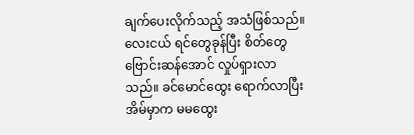ချက်ပေးလိုက်သည့် အသံဖြစ်သည်။ လေးငယ် ရင်တွေခုန်ပြီး စိတ်တွေဗြောင်းဆန်အောင် လှုပ်ရှားလာသည်။ ခင်မောင်ထွေး ရောက်လာပြီး အိမ်မှာက မမထွေး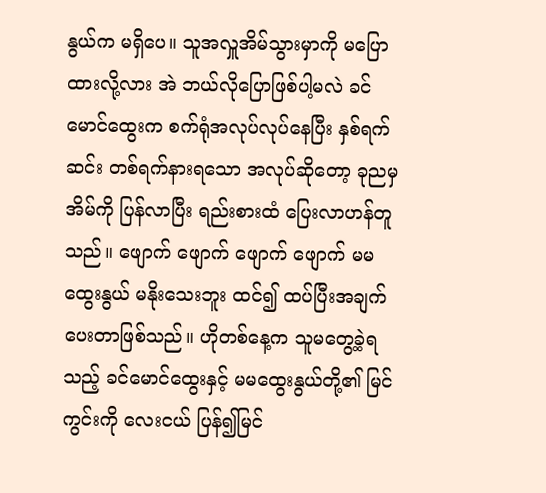နွယ်က မရှိပေ။ သူအလှူအိမ်သွားမှာကို မပြောထားလို့လား အဲ ဘယ်လိုပြောဖြစ်ပါ့မလဲ ခင်မောင်ထွေးက စက်ရုံအလုပ်လုပ်နေပြီး နှစ်ရက်ဆင်း တစ်ရက်နားရသော အလုပ်ဆိုတော့ ခုညမှ အိမ်ကို ပြန်လာပြီး ရည်းစားထံ ပြေးလာဟန်တူသည်။ ဖျောက် ဖျောက် ဖျောက် ဖျောက် မမထွေးနွယ် မနိုးသေးဘူး ထင်၍ ထပ်ပြီးအချက်ပေးတာဖြစ်သည်။ ဟိုတစ်နေ့က သူမတွေ့ခဲ့ရသည့် ခင်မောင်ထွေးနှင့် မမထွေးနွယ်တို့၏ မြင်ကွင်းကို လေးငယ် ပြန်၍မြင်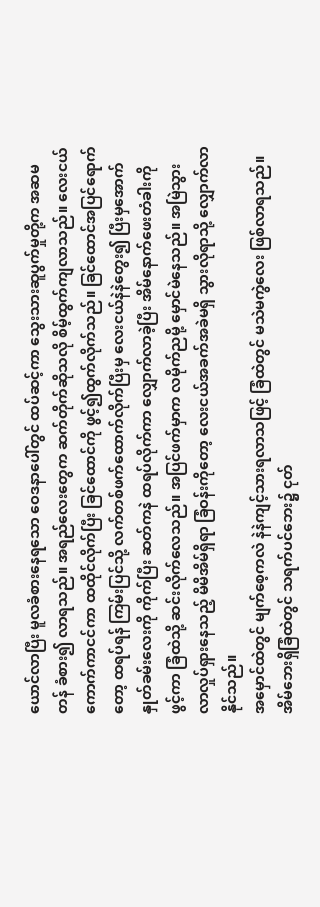ယောင်လာပြီး မူလခံစားနေရသော ဝေဒနာပေါ်တွင် ထပ်ဆင့်ကာ သွေးသားဆူပွက်မှုတို့က အဆမတန် ခံစား၍ လာရသည်။ အရည်လေးတွေက ဆက်တိုက်ဆိုသလို စိမ့်ထွက်ကျလာသည်။ လေးငယ် ကောက်ကာငင်ကာ ထထိုင်လိုက်ပြီး ခြင်ထောင်ကို ဖွင့်၍ထွက်လိုက်သည်။ ခြင်ထောင်အပြင်ရောက်တော့ ထရပ်ရန် ကြမ်းပြင်သို့ လက်တစ်ဖက်ထောက်လိုက်ပြီးမှ လေးငယ်နဲနဲတွေး၍ ပြီးမှအောက်နှုတ်ခမ်းလေးကို ကိုက်ပြီး ဆတ်ကနဲ ထရပ်လိုက်ကာ လျှောက်လာခဲ့ပြီး အိမ်နောက်ဖေးတံခါးကို ဖွင့်ကာ ခြံထဲသို့ ဆင်းလိုက်လေသည်။ အပြင်ဖက်မှာက လမိုက်ညမို့ မှောင်မဲနေသည်။ အမြဲသွားလာလှုပ်ရှားနေသည့် မိမိအိမ်ရှိရာ ခြံဝန်းကိုတော့ လေးငယ်အခက်အခဲမရှိ သွားလိုရာသို့ လျှောက်လာနိုင်သည်။
အမှောင်ထဲတွင် မျက်စေ့ကလဲ နဲနဲကျင့်သားရလာသဖြင့် ခြံထဲတွင် မသဲမကွဲလေး ဖြစ်လာရသည်။ အိမ်ဘေးရှိခြံထဲတွင် သရက်ပင်ဘေး၌ ငုတ်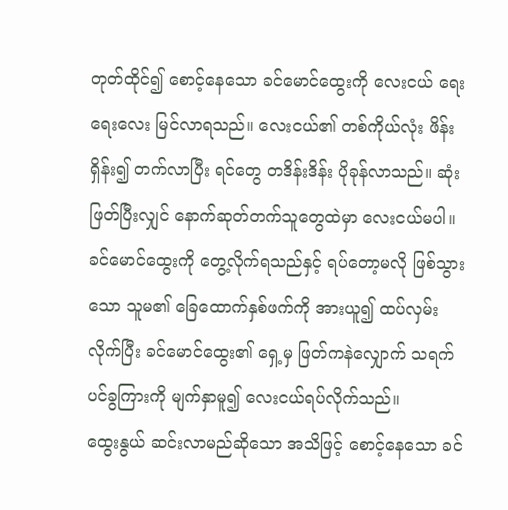တုတ်ထိုင်၍ စောင့်နေသော ခင်မောင်ထွေးကို လေးငယ် ရေးရေးလေး မြင်လာရသည်။ လေးငယ်၏ တစ်ကိုယ်လုံး ဖိန်းရှိန်း၍ တက်လာပြီး ရင်တွေ တဒိန်းဒိန်း ပိုခုန်လာသည်။ ဆုံးဖြတ်ပြီးလျှင် နောက်ဆုတ်တက်သူတွေထဲမှာ လေးငယ်မပါ။ ခင်မောင်ထွေးကို တွေ့လိုက်ရသည်နှင့် ရပ်တော့မလို ဖြစ်သွားသော သူမ၏ ခြေထောက်နှစ်ဖက်ကို အားယူ၍ ထပ်လှမ်းလိုက်ပြီး ခင်မောင်ထွေး၏ ရှေ့မှ ဖြတ်ကနဲလျှောက် သရက်ပင်ခွကြားကို မျက်နှာမူ၍ လေးငယ်ရပ်လိုက်သည်။
ထွေးနွယ် ဆင်းလာမည်ဆိုသော အသိဖြင့် စောင့်နေသော ခင်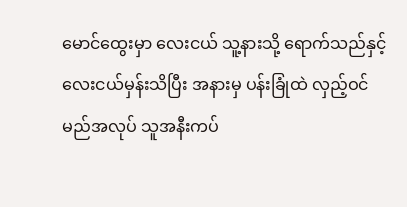မောင်ထွေးမှာ လေးငယ် သူ့နားသို့ ရောက်သည်နှင့် လေးငယ်မှန်းသိပြီး အနားမှ ပန်းခြုံထဲ လှည့်ဝင်မည်အလုပ် သူအနီးကပ်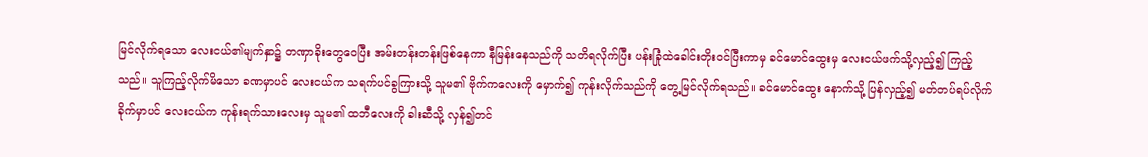မြင်လိုက်ရသော လေးငယ်၏မျက်နှာ၌ တဏှာခိုးတွေဝေပြီး အမ်းတန်းတန်းဖြစ်နေကာ နီမြန်းနေသည်ကို သတိရလိုက်ပြီး ပန်းခြုံထဲခေါင်းတိုးဝင်ပြီးကာမှ ခင်မောင်ထွေးမှ လေးငယ်ဖက်သို့လှည့်၍ ကြည့်သည်။ သူကြည့်လိုက်မိသော ခဏမှာပင် လေးငယ်က သရက်ပင်ခွကြားသို့ သူမ၏ ဗိုက်ကလေးကို မှောက်၍ ကုန်းလိုက်သည်ကို တွေ့မြင်လိုက်ရသည်။ ခင်မောင်ထွေး နောက်သို့ ပြန်လှည့်၍ မတ်တပ်ရပ်လိုက်ခိုက်မှာပင် လေးငယ်က ကုန်းရက်သားလေးမှ သူမ၏ ထဘီလေးကို ခါးဆီသို့ လှန်၍တင်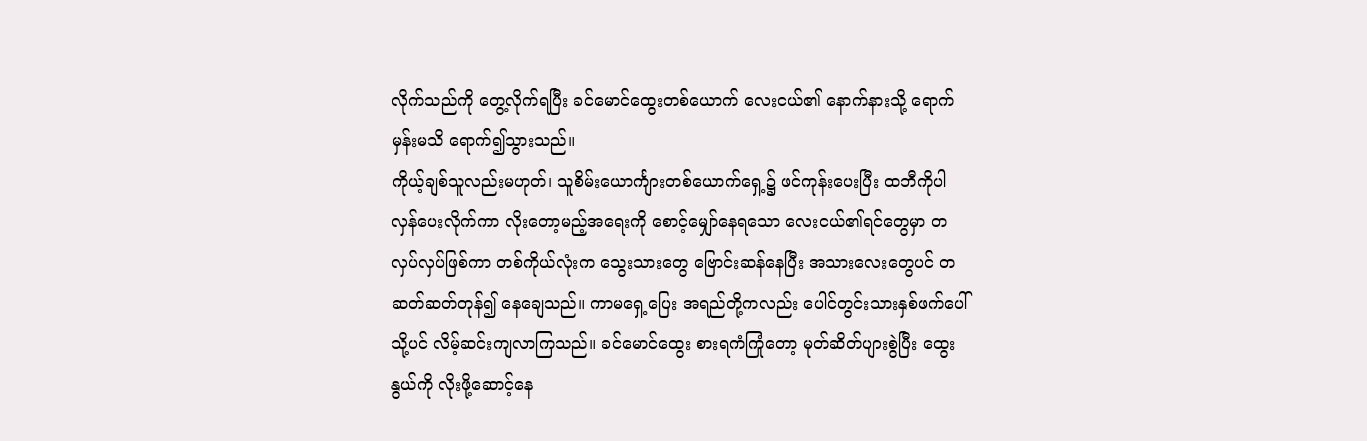လိုက်သည်ကို တွေ့လိုက်ရပြီး ခင်မောင်ထွေးတစ်ယောက် လေးငယ်၏ နောက်နားသို့ ရောက်မှန်းမသိ ရောက်၍သွားသည်။
ကိုယ့်ချစ်သူလည်းမဟုတ်၊ သူစိမ်းယောင်္ကျားတစ်ယောက်ရှေ့၌ ဖင်ကုန်းပေးပြီး ထဘီကိုပါ လှန်ပေးလိုက်ကာ လိုးတော့မည့်အရေးကို စောင့်မျှော်နေရသော လေးငယ်၏ရင်တွေမှာ တလှပ်လှပ်ဖြစ်ကာ တစ်ကိုယ်လုံးက သွေးသားတွေ ဗြောင်းဆန်နေပြီး အသားလေးတွေပင် တဆတ်ဆတ်တုန်၍ နေချေသည်။ ကာမရှေ့ပြေး အရည်တို့ကလည်း ပေါင်တွင်းသားနှစ်ဖက်ပေါ်သို့ပင် လိမ့်ဆင်းကျလာကြသည်။ ခင်မောင်ထွေး စားရကံကြုံတော့ မုတ်ဆိတ်ပျားစွဲပြီး ထွေးနွယ်ကို လိုးဖို့ဆောင့်နေ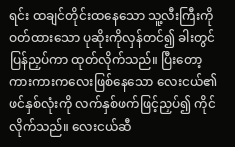ရင်း ထချင်တိုင်းထနေသော သူ့လီးကြီးကို ဝတ်ထားသော ပုဆိုးကိုလှန်တင်၍ ခါးတွင် ပြန်ညှပ်ကာ ထုတ်လိုက်သည်။ ပြီးတော့ ကားကားကလေးဖြစ်နေသော လေးငယ်၏ဖင်နှစ်လုံးကို လက်နှစ်ဖက်ဖြင့်ညှပ်၍ ကိုင်လိုက်သည်။ လေးငယ်ဆီ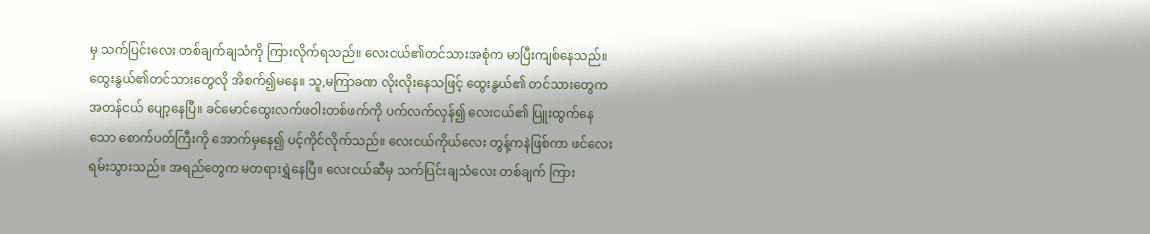မှ သက်ပြင်းလေး တစ်ချက်ချသံကို ကြားလိုက်ရသည်။ လေးငယ်၏တင်သားအစုံက မာပြီးကျစ်နေသည်။ ထွေးနွယ်၏တင်သားတွေလို အိစက်၍မနေ။ သူ,မကြာခဏ လိုးလိုးနေသဖြင့် ထွေးနွယ်၏ တင်သားတွေက အတန်ငယ် ပျော့နေပြီ။ ခင်မောင်ထွေးလက်ဖဝါးတစ်ဖက်ကို ပက်လက်လှန်၍ လေးငယ်၏ ပြူးထွက်နေသော စောက်ပတ်ကြီးကို အောက်မှနေ၍ ပင့်ကိုင်လိုက်သည်။ လေးငယ်ကိုယ်လေး တွန့်ကနဲဖြစ်ကာ ဖင်လေးရမ်းသွားသည်။ အရည်တွေက မတရားရွှဲနေပြီ။ လေးငယ်ဆီမှ သက်ပြင်းချသံလေး တစ်ချက် ကြား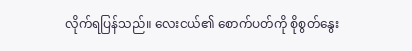လိုက်ရပြန်သည်။ လေးငယ်၏ စောက်ပတ်ကို စိုစွတ်နွေး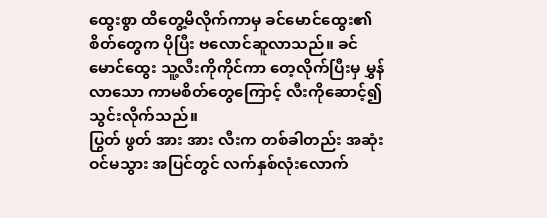ထွေးစွာ ထိတွေ့မိလိုက်ကာမှ ခင်မောင်ထွေး၏ စိတ်တွေက ပိုပြီး ဗလောင်ဆူလာသည်။ ခင်မောင်ထွေး သူ့လီးကိုကိုင်ကာ တေ့လိုက်ပြီးမှ မွှန်လာသော ကာမစိတ်တွေကြောင့် လီးကိုဆောင့်၍ သွင်းလိုက်သည်။
ပြွတ် ဖွတ် အား အား လီးက တစ်ခါတည်း အဆုံးဝင်မသွား အပြင်တွင် လက်နှစ်လုံးလောက်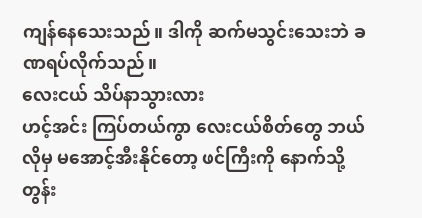ကျန်နေသေးသည်။ ဒါကို ဆက်မသွင်းသေးဘဲ ခဏရပ်လိုက်သည်။
လေးငယ် သိပ်နာသွားလား
ဟင့်အင်း ကြပ်တယ်ကွာ လေးငယ်စိတ်တွေ ဘယ်လိုမှ မအောင့်အီးနိုင်တော့ ဖင်ကြီးကို နောက်သို့ တွန်း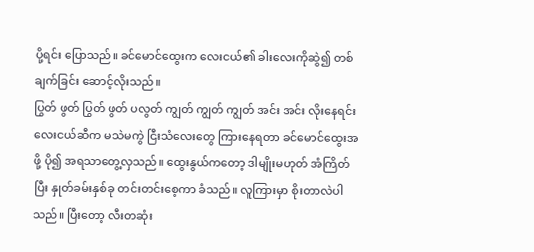ပို့ရင်း ပြောသည်။ ခင်မောင်ထွေးက လေးငယ်၏ ခါးလေးကိုဆွဲ၍ တစ်ချက်ခြင်း ဆောင့်လိုးသည်။
ပြွတ် ဖွတ် ပြွတ် ဖွတ် ပလွတ် ကျွတ် ကျွတ် ကျွတ် အင်း အင်း လိုးနေရင်း လေးငယ်ဆီက မသဲမကွဲ ငြီးသံလေးတွေ ကြားနေရတာ ခင်မောင်ထွေးအဖို့ ပို၍ အရသာတွေ့လှသည်။ ထွေးနွယ်ကတော့ ဒါမျိုးမဟုတ် အံကြိတ်ပြီး နှုတ်ခမ်းနှစ်ခု တင်းတင်းစေ့ကာ ခံသည်။ လူကြားမှာ စိုးတာလဲပါသည်။ ပြီးတော့ လီးတဆုံး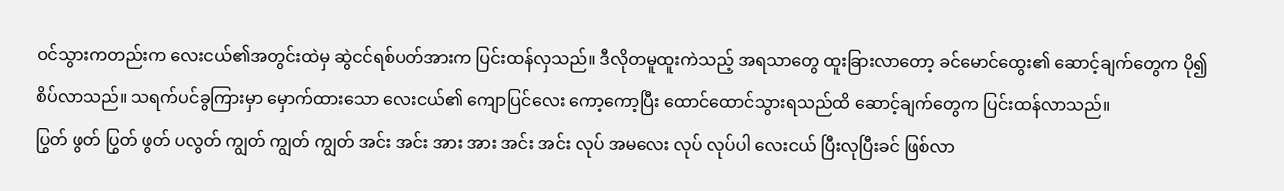ဝင်သွားကတည်းက လေးငယ်၏အတွင်းထဲမှ ဆွဲငင်ရစ်ပတ်အားက ပြင်းထန်လှသည်။ ဒီလိုတမူထူးကဲသည့် အရသာတွေ ထူးခြားလာတော့ ခင်မောင်ထွေး၏ ဆောင့်ချက်တွေက ပို၍ စိပ်လာသည်။ သရက်ပင်ခွကြားမှာ မှောက်ထားသော လေးငယ်၏ ကျောပြင်လေး ကော့ကော့ပြီး ထောင်ထောင်သွားရသည်ထိ ဆောင့်ချက်တွေက ပြင်းထန်လာသည်။
ပြွတ် ဖွတ် ပြွတ် ဖွတ် ပလွတ် ကျွတ် ကျွတ် ကျွတ် အင်း အင်း အား အား အင်း အင်း လုပ် အမလေး လုပ် လုပ်ပါ လေးငယ် ပြီးလုပြီးခင် ဖြစ်လာ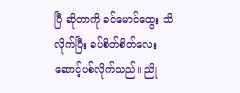ပြီ ဆိုတာကို ခင်မောင်ထွေး သိလိုက်ပြီး ခပ်စိတ်စိတ်လေး ဆောင့်ပစ်လိုက်သည်။ ညို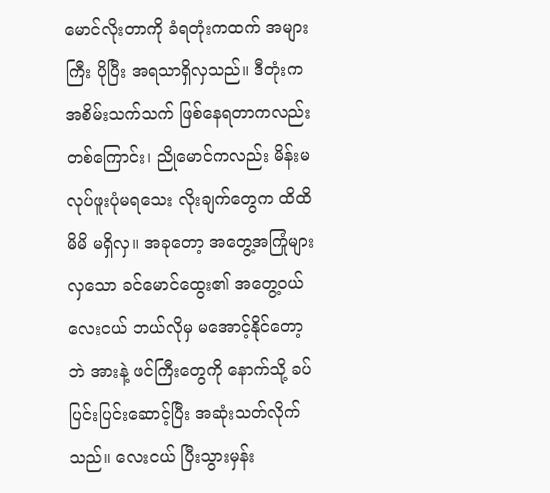မောင်လိုးတာကို ခံရတုံးကထက် အများကြီး ပိုပြီး အရသာရှိလှသည်။ ဒီတုံးက အစိမ်းသက်သက် ဖြစ်နေရတာကလည်း တစ်ကြောင်း၊ ညိုမောင်ကလည်း မိန်းမလုပ်ဖူးပုံမရသေး လိုးချက်တွေက ထိထိမိမိ မရှိလှ။ အခုတော့ အတွေ့အကြုံများလှသော ခင်မောင်ထွေး၏ အတွေ့ဝယ် လေးငယ် ဘယ်လိုမှ မအောင့်နိုင်တော့ဘဲ အားနဲ့ ဖင်ကြီးတွေကို နောက်သို့ ခပ်ပြင်းပြင်းဆောင့်ပြီး အဆုံးသတ်လိုက်သည်။ လေးငယ် ပြီးသွားမှန်း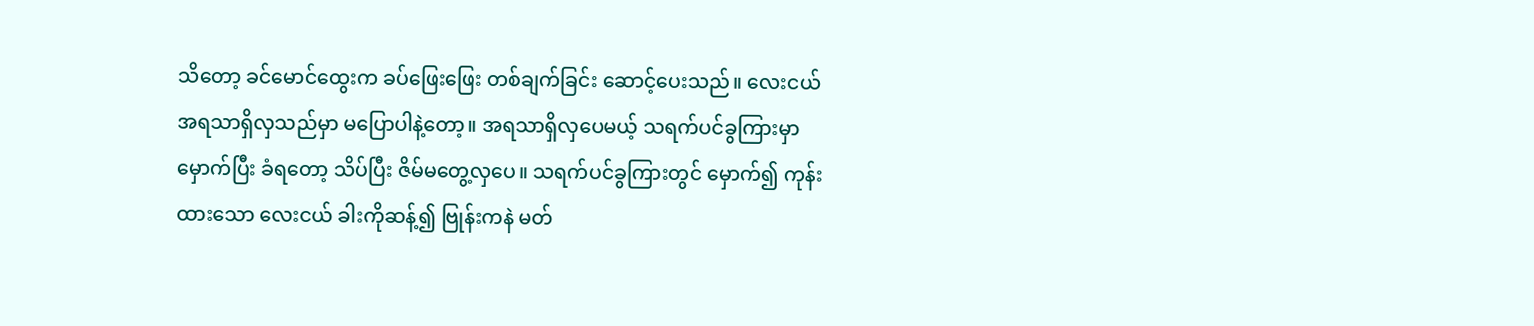သိတော့ ခင်မောင်ထွေးက ခပ်ဖြေးဖြေး တစ်ချက်ခြင်း ဆောင့်ပေးသည်။ လေးငယ် အရသာရှိလှသည်မှာ မပြောပါနဲ့တော့။ အရသာရှိလှပေမယ့် သရက်ပင်ခွကြားမှာ မှောက်ပြီး ခံရတော့ သိပ်ပြီး ဇိမ်မတွေ့လှပေ။ သရက်ပင်ခွကြားတွင် မှောက်၍ ကုန်းထားသော လေးငယ် ခါးကိုဆန့်၍ ဗြုန်းကနဲ မတ်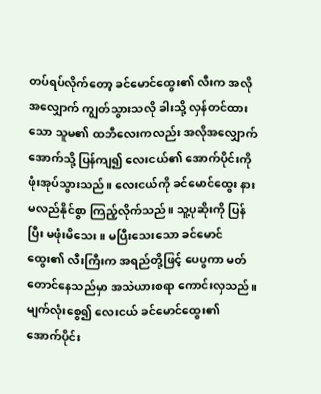တပ်ရပ်လိုက်တော့ ခင်မောင်ထွေး၏ လီးက အလိုအလျှောက် ကျွတ်သွားသလို ခါးသို့ လှန်တင်ထားသော သူမ၏ ထဘီလေးကလည်း အလိုအလျှောက် အောက်သို့ ပြန်ကျ၍ လေးငယ်၏ အောက်ပိုင်းကို ဖုံးအုပ်သွားသည်။ လေးငယ်ကို ခင်မောင်ထွေး နားမလည်နိုင်စွာ ကြည့်လိုက်သည်။ သူ့ပုဆိုးကို ပြန်ပြီး မဖုံးမိသေး။ မပြီးသေးသော ခင်မောင်ထွေး၏ လီးကြီးက အရည်တို့ဖြင့် ပေပွကာ မတ်တောင်နေသည်မှာ အသဲယားစရာ ကောင်းလှသည်။ မျက်လုံးစွေ၍ လေးငယ် ခင်မောင်ထွေး၏ အောက်ပိုင်း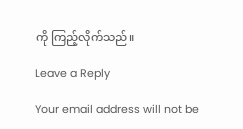ကို ကြည့်လိုက်သည်။

Leave a Reply

Your email address will not be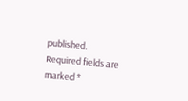published. Required fields are marked *